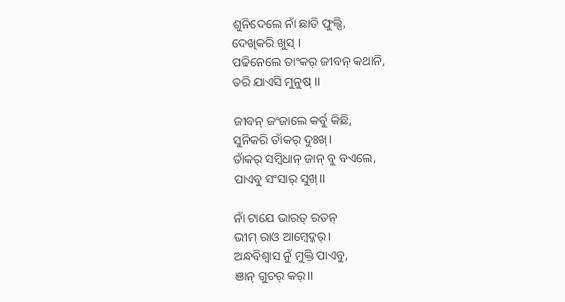ଶୁନିଦେଲେ ନାଁ ଛାତି ଫୁଲ୍ସି,
ଦେଖିକରି ଖୁସ୍ ।
ପଢିନେଲେ ତାଂକର୍ ଜୀବନ୍ କଥାନି,
ତରି ଯାଏସି ମୁନୁଷ୍ ।।

ଜୀବନ୍ ଜଂଜାଲେ କର୍ବୁ କିଛି,
ସୁନିକରି ତାଁକର୍ ଦୁଃଖ୍।
ତାଁକର୍ ସମ୍ବିଧାନ୍ ଜାନ୍ ବୁ ବଏଲେ,
ପାଏବୁ ସଂସାର୍ ସୁଖ୍।।

ନାଁ ଟାଯେ ଭାରତ୍ ରତନ୍
ଭୀମ୍ ରାଓ ଆମ୍ବେଦ୍କର୍।
ଅନ୍ଧବିଶ୍ବାସ ନୁଁ ମୁକ୍ତି ପାଏବୁ,
ଞାନ୍ ଗୁଚର୍ କର୍।।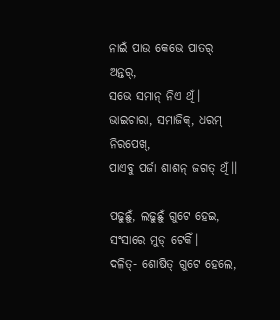ନାଇଁ ପାଉ କେଭେ ପାତର୍ ଅନ୍ତର୍,
ସଭେ ସମାନ୍ ନିଏ ଥିଁ।
ଭାଇଚାରା, ସମାଜିକ୍, ଧରମ୍ ନିରପେଖ୍,
ପାଏବୁ ପର୍ଜା ଶାଶନ୍ ଜଗତ୍ ଥିଁ।।

ପଢୁଛୁଁ, ଲଢୁଛୁଁ ଗୁଟେ ହେଇ,
ସଂସାରେ ମୁଡ୍ ଟେକିଁ।
ଦଳିତ୍- ଶୋଷିତ୍ ଗୁଟେ ହେଲେ,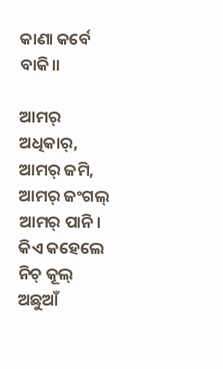କାଣା କର୍ବେ ବାକି।।

ଆମର୍ ଅଧିକାର୍, ଆମର୍ ଜମି,
ଆମର୍ ଜଂଗଲ୍ ଆମର୍ ପାନି।
କିଏ କହେଲେ ନିଚ୍ କୂଲ୍ ଅଛୁଆଁ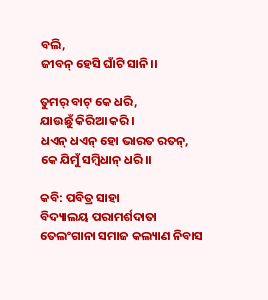ବଲି,
ଜୀବନ୍ ହେସି ଘାଁଟି ସାନି।।

ତୁମର୍ ବାଟ୍ କେ ଧରି,
ଯାଉଛୁଁ କିରିଆ କରି।
ଧଏନ୍ ଧଏନ୍ ହୋ ଭାରତ ରତନ୍,
କେ ଯିମୁଁ ସମ୍ବିଧାନ୍ ଧରି।।

କବି: ପବିତ୍ର ସାହା
ବିଦ୍ୟାଲୟ ପରାମର୍ଶଦାତା
ତେଲଂଗାନା ସମାଜ କଲ୍ୟାଣ ନିବାସ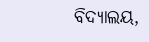ବିଦ୍ୟାଲୟ,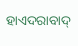ହାଏଦରାବାଦ୍